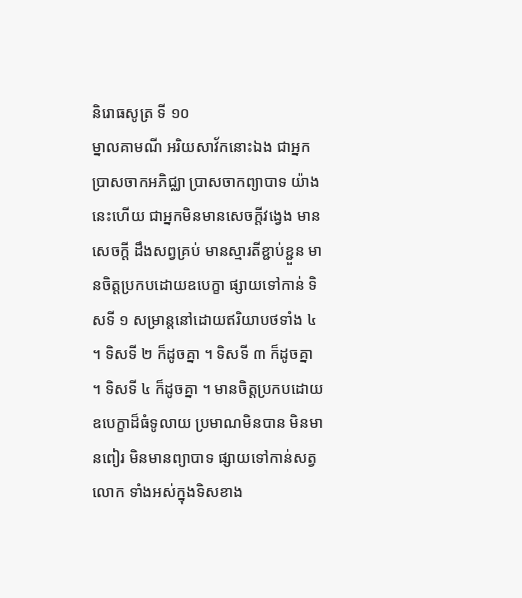និរោធសូត្រ ទី ១០
ម្នាលគាមណី អរិយសាវ័កនោះឯង ជាអ្នកប្រាសចាកអភិជ្ឈា ប្រាសចាកព្យាបាទ យ៉ាងនេះហើយ ជាអ្នកមិនមានសេចក្តីវង្វេង មានសេចក្តី ដឹងសព្វគ្រប់ មានស្មារតីខ្ជាប់ខ្ជួន មានចិត្តប្រកបដោយឧបេក្ខា ផ្សាយទៅកាន់ ទិសទី ១ សម្រាន្តនៅដោយឥរិយាបថទាំង ៤ ។ ទិសទី ២ ក៏ដូចគ្នា ។ ទិសទី ៣ ក៏ដូចគ្នា ។ ទិសទី ៤ ក៏ដូចគ្នា ។ មានចិត្តប្រកបដោយឧបេក្ខាដ៏ធំទូលាយ ប្រមាណមិនបាន មិនមានពៀរ មិនមានព្យាបាទ ផ្សាយទៅកាន់សត្វលោក ទាំងអស់ក្នុងទិសខាង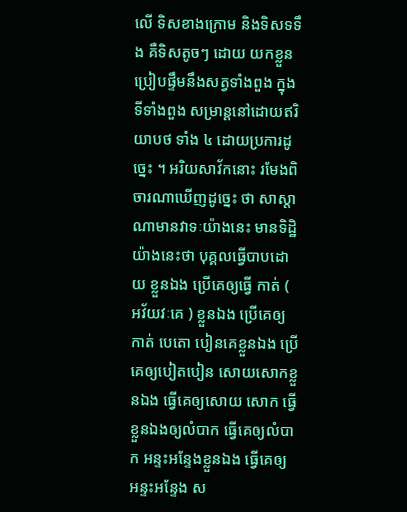លើ ទិសខាងក្រោម និងទិសទទឹង គឺទិសតូចៗ ដោយ យកខ្លួនប្រៀបផ្ទឹមនឹងសត្វទាំងពួង ក្នុងទីទាំងពួង សម្រាន្តនៅដោយឥរិយាបថ ទាំង ៤ ដោយប្រការដូច្នេះ ។ អរិយសាវ័កនោះ រមែងពិចារណាឃើញដូច្នេះ ថា សាស្តាណាមានវាទៈយ៉ាងនេះ មានទិដ្ឋិយ៉ាងនេះថា បុគ្គលធ្វើបាបដោយ ខ្លួនឯង ប្រើគេឲ្យធ្វើ កាត់ ( អវ័យវៈគេ ) ខ្លួនឯង ប្រើគេឲ្យកាត់ បេតោ បៀនគេខ្លួនឯង ប្រើគេឲ្យបៀតបៀន សោយសោកខ្លួនឯង ធ្វើគេឲ្យសោយ សោក ធ្វើខ្លួនឯងឲ្យលំបាក ធ្វើគេឲ្យលំបាក អន្ទះអន្ទែងខ្លួនឯង ធ្វើគេឲ្យ អន្ទះអន្ទែង ស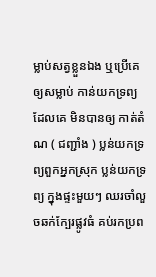ម្លាប់សត្វខ្លួនឯង ឬប្រើគេឲ្យសម្លាប់ កាន់យកទ្រព្យដែលគេ មិនបានឲ្យ កាត់តំណ ( ជញ្ជាំង ) ប្លន់យកទ្រព្យពួកអ្នកស្រុក ប្លន់យកទ្រព្យ ក្នុងផ្ទះមួយៗ ឈរចាំលួចឆក់ក្បែរផ្លូវធំ គប់រកប្រព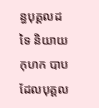ន្ធបុគ្គលដទៃ និយាយ កុហក បាបដែលបុគ្គល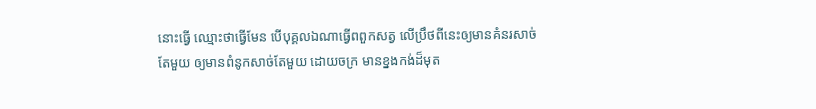នោះធ្វើ ឈ្មោះថាធ្វើមែន បើបុគ្គលឯណាធ្វើពពួកសត្វ លើប្រឹថពីនេះឲ្យមានគំនរសាច់តែមួយ ឲ្យមានពំនូកសាច់តែមួយ ដោយចក្រ មានខ្នងកង់ដ៏មុត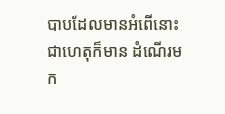បាបដែលមានអំពើនោះជាហេតុក៏មាន ដំណើរមក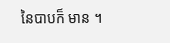នៃបាបក៏ មាន ។